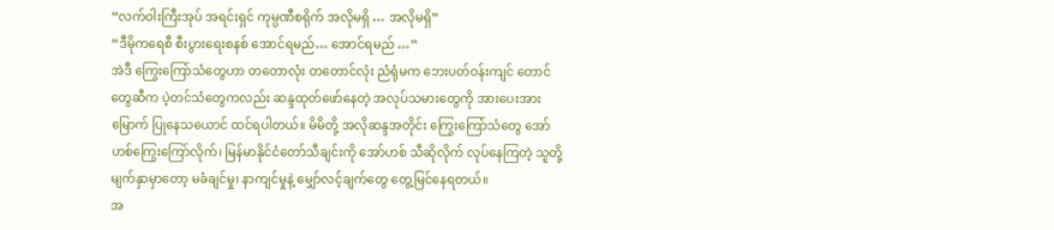“လက်ဝါးကြီးအုပ် အရင်းရှင် ကုမ္ပဏီစရိုက် အလိုမရှိ … အလိုမရှိ”
“ဒီမိုကရေစီ စီးပွားရေးစနစ် အောင်ရမည်… အောင်ရမည် …”
အဲဒီ ကြွေးကြော်သံတွေဟာ တတောလုံး တတောင်လုံး ညံရုံမက ဘေးပတ်ဝန်းကျင် တောင်တွေဆီက ပဲ့တင်သံတွေကလည်း ဆန္ဒထုတ်ဖော်နေတဲ့ အလုပ်သမားတွေကို အားပေးအားမြောက် ပြုနေသယောင် ထင်ရပါတယ်။ မိမိတို့ အလိုဆန္ဒအတိုင်း ကြွေးကြော်သံတွေ အော်ဟစ်ကြွေးကြော်လိုက်၊ မြန်မာနိုင်ငံတော်သီချင်းကို အော်ဟစ် သီဆိုလိုက် လုပ်နေကြတဲ့ သူတို့ မျက်နှာမှာတော့ မခံချင်မှု၊ နာကျင်မှုနဲ့ မျှော်လင့်ချက်တွေ တွေ့မြင်နေရတယ်။
အ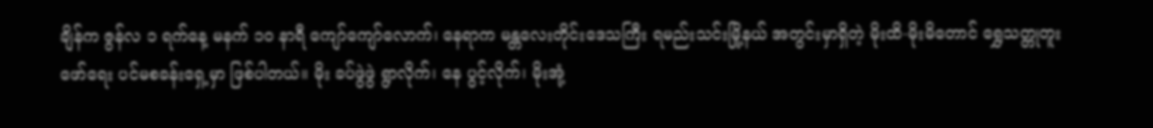ချိန်က ဇွန်လ ၁ ရက်နေ့ မနက် ၁၀ နာရီ ကျော်ကျော်လောက်၊ နေရာက မန္တလေးတိုင်းဒေသကြီး ရမည်းသင်းမြို့နယ် အတွင်းမှာရှိတဲ့ မိုးထိ-မိုးမိတောင် ရွှေသတ္တုတူးဖော်ရေး ပင်မစခန်းရှေ့မှာ ဖြစ်ပါတယ်။ မိုး ခပ်ဖွဲဖွဲ ရွာလိုက်၊ နေ ပွင့်လိုက်၊ မိုးအုံ့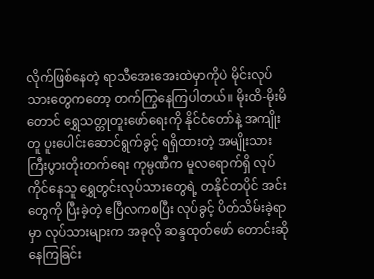လိုက်ဖြစ်နေတဲ့ ရာသီအေးအေးထဲမှာကိုပဲ မိုင်းလုပ်သားတွေကတော့ တက်ကြွနေကြပါတယ်။ မိုးထိ-မိုးမိတောင် ရွှေသတ္တုတူးဖော်ရေးကို နိုင်ငံတော်နဲ့ အကျိုးတူ ပူးပေါင်းဆောင်ရွက်ခွင့် ရရှိထားတဲ့ အမျိုးသား ကြီးပွားတိုးတက်ရေး ကုမ္ပဏီက မူလရောက်ရှိ လုပ်ကိုင်နေသူ ရွှေတွင်းလုပ်သားတွေရဲ့ တနိုင်တပိုင် အင်းတွေကို ပြီးခဲ့တဲ့ ဧပြီလကစပြီး လုပ်ခွင့် ပိတ်သိမ်းခဲ့ရာမှာ လုပ်သားများက အခုလို ဆန္ဒထုတ်ဖော် တောင်းဆိုနေကြခြင်း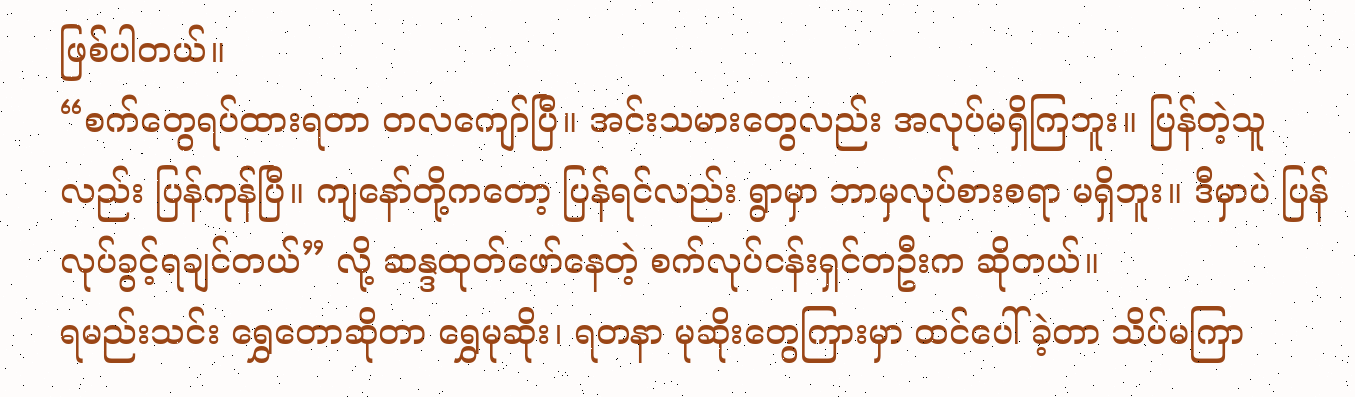ဖြစ်ပါတယ်။
“စက်တွေရပ်ထားရတာ တလကျော်ပြီ။ အင်းသမားတွေလည်း အလုပ်မရှိကြဘူး။ ပြန်တဲ့သူလည်း ပြန်ကုန်ပြီ။ ကျနော်တို့ကတော့ ပြန်ရင်လည်း ရွာမှာ ဘာမှလုပ်စားစရာ မရှိဘူး။ ဒီမှာပဲ ပြန်လုပ်ခွင့်ရချင်တယ်” လို့ ဆန္ဒထုတ်ဖော်နေတဲ့ စက်လုပ်ငန်းရှင်တဦးက ဆိုတယ်။
ရမည်းသင်း ရွှေတောဆိုတာ ရွှေမုဆိုး၊ ရတနာ မုဆိုးတွေကြားမှာ ထင်ပေါ်ခဲ့တာ သိပ်မကြာ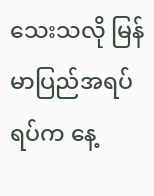သေးသလို မြန်မာပြည်အရပ်ရပ်က နေ့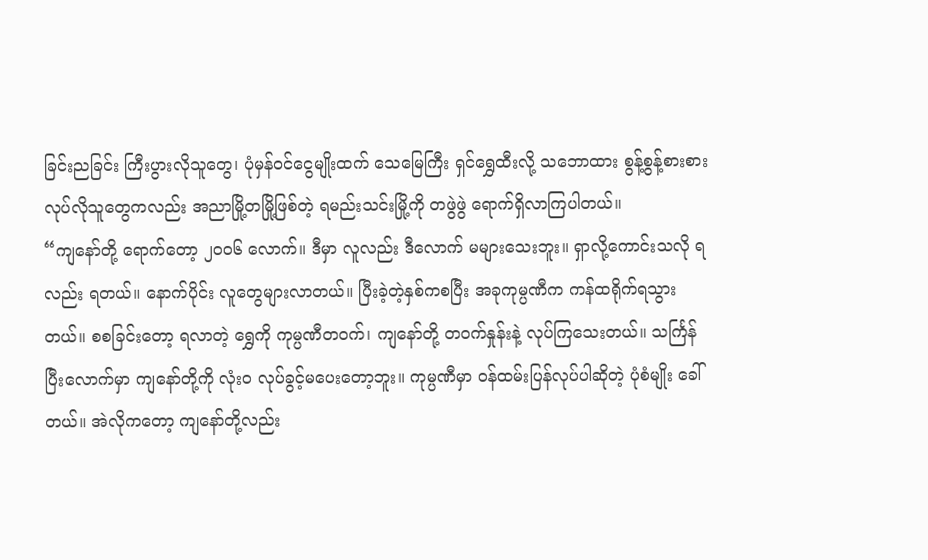ခြင်းညခြင်း ကြီးပွားလိုသူတွေ၊ ပုံမှန်ဝင်ငွေမျိုးထက် သေမြေကြီး ရှင်ရွှေထီးလို့ သဘောထား စွန့်စွန့်စားစား လုပ်လိုသူတွေကလည်း အညာမြို့တမြို့ဖြစ်တဲ့ ရမည်းသင်းမြို့ကို တဖွဲဖွဲ ရောက်ရှိလာကြပါတယ်။
“ကျနော်တို့ ရောက်တော့ ၂၀၀၆ လောက်။ ဒီမှာ လူလည်း ဒီလောက် မများသေးဘူး။ ရှာလို့ကောင်းသလို ရလည်း ရတယ်။ နောက်ပိုင်း လူတွေများလာတယ်။ ပြီးခဲ့တဲ့နှစ်ကစပြီး အခုကုမ္ပဏီက ကန်ထရိုက်ရသွားတယ်။ စစခြင်းတော့ ရလာတဲ့ ရွှေကို ကုမ္ပဏီတဝက်၊ ကျနော်တို့ တဝက်နှုန်းနဲ့ လုပ်ကြသေးတယ်။ သင်္ကြန်ပြီးလောက်မှာ ကျနော်တို့ကို လုံး၀ လုပ်ခွင့်မပေးတော့ဘူး။ ကုမ္ပဏီမှာ ဝန်ထမ်းပြန်လုပ်ပါဆိုတဲ့ ပုံစံမျိုး ခေါ်တယ်။ အဲလိုကတော့ ကျနော်တို့လည်း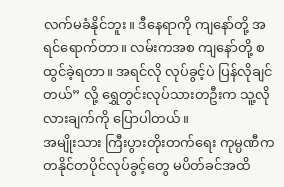လက်မခံနိုင်ဘူး။ ဒီနေရာကို ကျနော်တို့ အရင်ရောက်တာ။ လမ်းကအစ ကျနော်တို့ စထွင်ခဲ့ရတာ။ အရင်လို လုပ်ခွင့်ပဲ ပြန်လိုချင်တယ်” လို့ ရွှေတွင်းလုပ်သားတဦးက သူ့လိုလားချက်ကို ပြောပါတယ်။
အမျိုးသား ကြီးပွားတိုးတက်ရေး ကုမ္ပဏီက တနိုင်တပိုင်လုပ်ခွင့်တွေ မပိတ်ခင်အထိ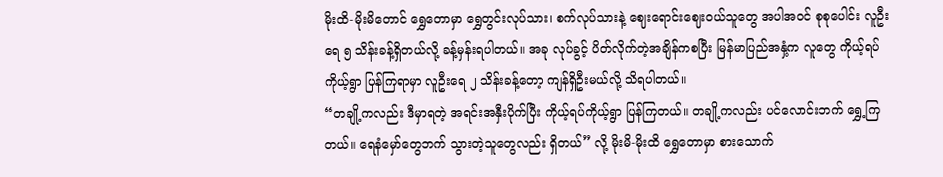မိုးထိ-မိုးမိတောင် ရွှေတောမှာ ရွှေတွင်းလုပ်သား၊ စက်လုပ်သားနဲ့ ဈေးရောင်းဈေးဝယ်သူတွေ အပါအဝင် စုစုပေါင်း လူဦးရေ ၅ သိန်းခန့်ရှိတယ်လို့ ခန့်မှန်းရပါတယ်။ အခု လုပ်ခွင့် ပိတ်လိုက်တဲ့အချိန်ကစပြီး မြန်မာပြည်အနှံ့က လူတွေ ကိုယ့်ရပ်ကိုယ့်ရွာ ပြန်ကြရာမှာ လူဦးရေ ၂ သိန်းခန့်တော့ ကျန်ရှိဦးမယ်လို့ သိရပါတယ်။
“တချို့ကလည်း ဒီမှာရတဲ့ အရင်းအနှီးပိုက်ပြီး ကိုယ့်ရပ်ကိုယ့်ရွာ ပြန်ကြတယ်။ တချို့ကလည်း ပင်လောင်းဘက် ရွှေ့ကြတယ်။ ရေနံမှော်တွေဘက် သွားတဲ့သူတွေလည်း ရှိတယ်” လို့ မိုးမိ-မိုးထိ ရွှေတောမှာ စားသောက်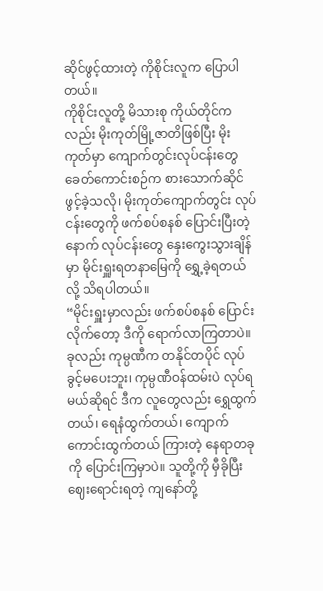ဆိုင်ဖွင့်ထားတဲ့ ကိုစိုင်းလူက ပြောပါတယ်။
ကိုစိုင်းလူတို့ မိသားစု ကိုယ်တိုင်ကလည်း မိုးကုတ်မြို့ဇာတိဖြစ်ပြီး မိုးကုတ်မှာ ကျောက်တွင်းလုပ်ငန်းတွေ ခေတ်ကောင်းစဉ်က စားသောက်ဆိုင်ဖွင့်ခဲ့သလို၊ မိုးကုတ်ကျောက်တွင်း လုပ်ငန်းတွေကို ဖက်စပ်စနစ် ပြောင်းပြီးတဲ့နောက် လုပ်ငန်းတွေ နှေးကွေးသွားချိန်မှာ မိုင်းရှူးရတနာမြေကို ရွှေ့ခဲ့ရတယ်လို့ သိရပါတယ်။
“မိုင်းရှူးမှာလည်း ဖက်စပ်စနစ် ပြောင်းလိုက်တော့ ဒီကို ရောက်လာကြတာပဲ။ ခုလည်း ကုမ္ပဏီက တနိုင်တပိုင် လုပ်ခွင့်မပေးဘူး၊ ကုမ္ပဏီဝန်ထမ်းပဲ လုပ်ရမယ်ဆိုရင် ဒီက လူတွေလည်း ရွှေထွက်တယ်၊ ရေနံထွက်တယ်၊ ကျောက်ကောင်းထွက်တယ် ကြားတဲ့ နေရာတခုကို ပြောင်းကြမှာပဲ။ သူတို့ကို မှီခိုပြီး ဈေးရောင်းရတဲ့ ကျနော်တို့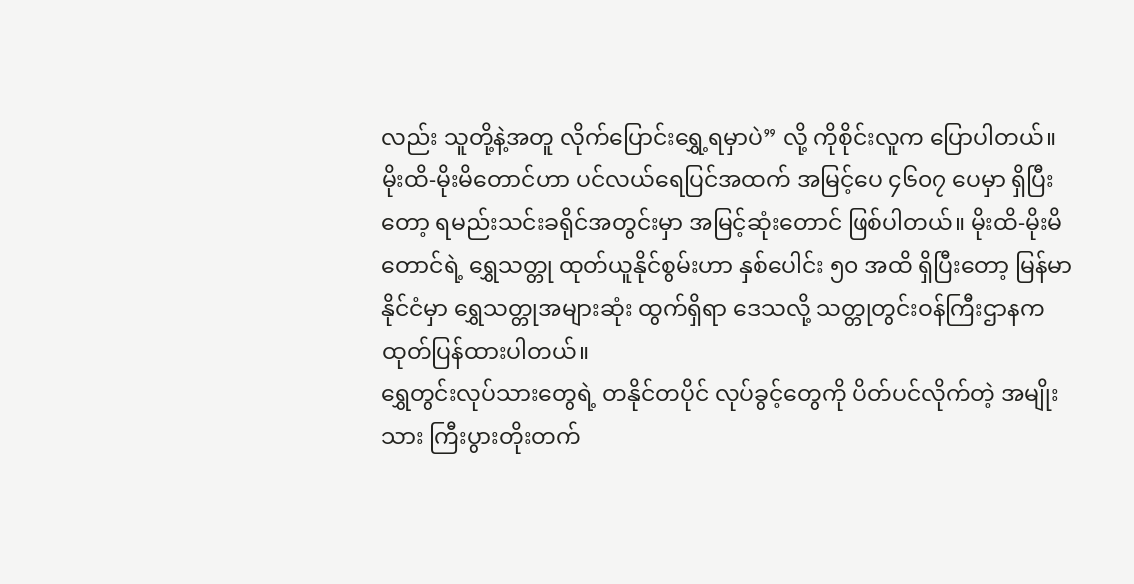လည်း သူတို့နဲ့အတူ လိုက်ပြောင်းရွှေ့ရမှာပဲ” လို့ ကိုစိုင်းလူက ပြောပါတယ်။
မိုးထိ-မိုးမိတောင်ဟာ ပင်လယ်ရေပြင်အထက် အမြင့်ပေ ၄၆၀၇ ပေမှာ ရှိပြီးတော့ ရမည်းသင်းခရိုင်အတွင်းမှာ အမြင့်ဆုံးတောင် ဖြစ်ပါတယ်။ မိုးထိ-မိုးမိတောင်ရဲ့ ရွှေသတ္တု ထုတ်ယူနိုင်စွမ်းဟာ နှစ်ပေါင်း ၅၀ အထိ ရှိပြီးတော့ မြန်မာနိုင်ငံမှာ ရွှေသတ္တုအများဆုံး ထွက်ရှိရာ ဒေသလို့ သတ္တုတွင်းဝန်ကြီးဌာနက ထုတ်ပြန်ထားပါတယ်။
ရွှေတွင်းလုပ်သားတွေရဲ့ တနိုင်တပိုင် လုပ်ခွင့်တွေကို ပိတ်ပင်လိုက်တဲ့ အမျိုးသား ကြီးပွားတိုးတက်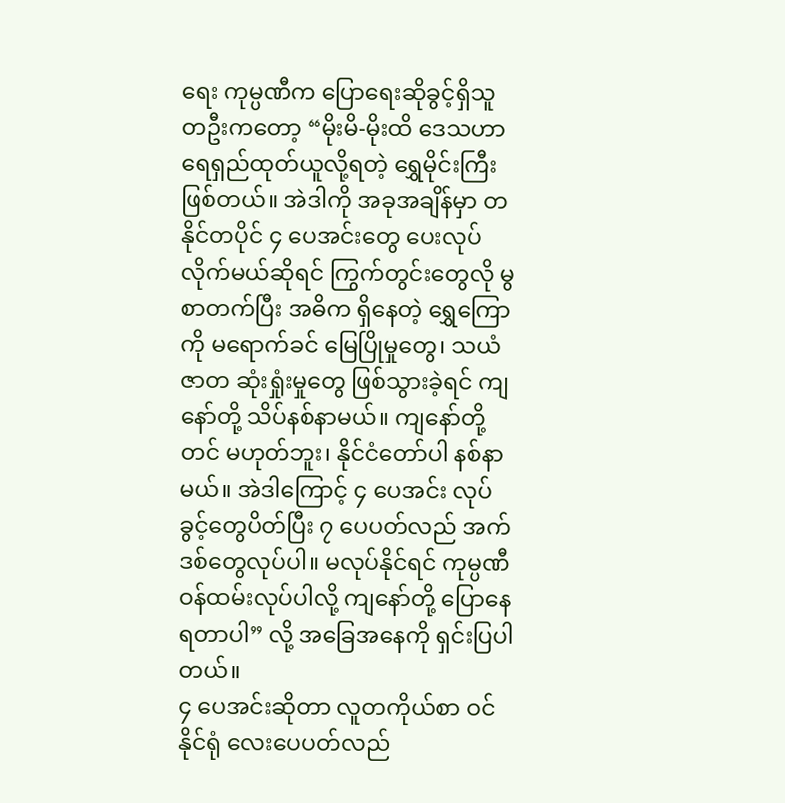ရေး ကုမ္ပဏီက ပြောရေးဆိုခွင့်ရှိသူ တဦးကတော့ “မိုးမိ-မိုးထိ ဒေသဟာ ရေရှည်ထုတ်ယူလို့ရတဲ့ ရွှေမိုင်းကြီးဖြစ်တယ်။ အဲဒါကို အခုအချိန်မှာ တနိုင်တပိုင် ၄ ပေအင်းတွေ ပေးလုပ်လိုက်မယ်ဆိုရင် ကြွက်တွင်းတွေလို မွစာတက်ပြီး အဓိက ရှိနေတဲ့ ရွှေကြောကို မရောက်ခင် မြေပြိုမှုတွေ၊ သယံဇာတ ဆုံးရှုံးမှုတွေ ဖြစ်သွားခဲ့ရင် ကျနော်တို့ သိပ်နစ်နာမယ်။ ကျနော်တို့တင် မဟုတ်ဘူး၊ နိုင်ငံတော်ပါ နစ်နာမယ်။ အဲဒါကြောင့် ၄ ပေအင်း လုပ်ခွင့်တွေပိတ်ပြီး ၇ ပေပတ်လည် အက်ဒစ်တွေလုပ်ပါ။ မလုပ်နိုင်ရင် ကုမ္ပဏီဝန်ထမ်းလုပ်ပါလို့ ကျနော်တို့ ပြောနေရတာပါ” လို့ အခြေအနေကို ရှင်းပြပါတယ်။
၄ ပေအင်းဆိုတာ လူတကိုယ်စာ ဝင်နိုင်ရုံ လေးပေပတ်လည်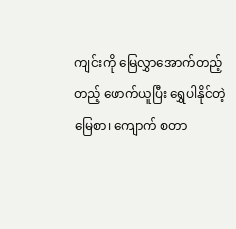ကျင်းကို မြေလွှာအောက်တည့်တည့် ဖောက်ယူပြီး ရွှေပါနိုင်တဲ့ မြေစာ၊ ကျောက် စတာ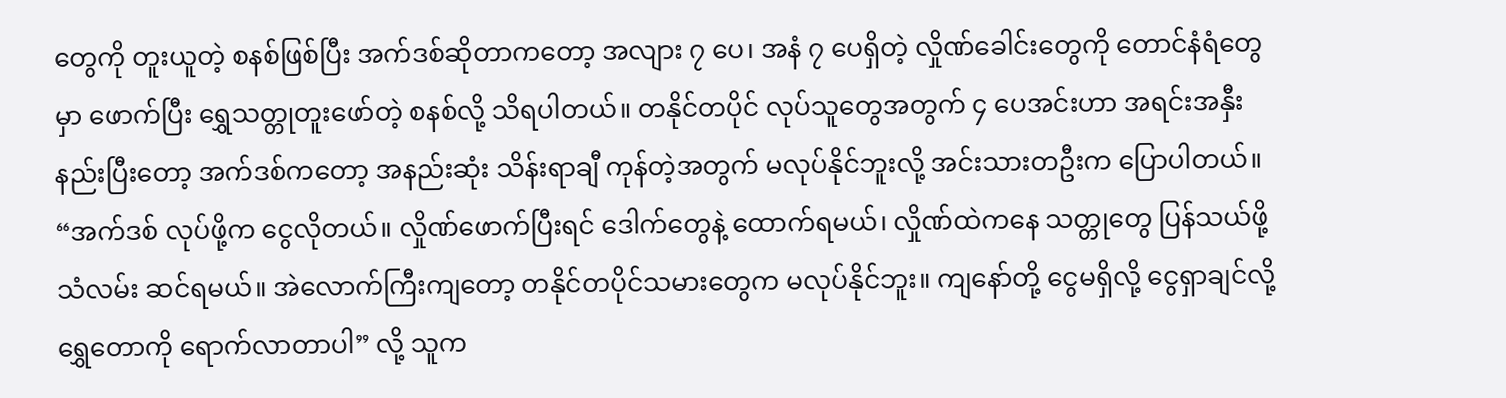တွေကို တူးယူတဲ့ စနစ်ဖြစ်ပြီး အက်ဒစ်ဆိုတာကတော့ အလျား ၇ ပေ၊ အနံ ၇ ပေရှိတဲ့ လှိုဏ်ခေါင်းတွေကို တောင်နံရံတွေမှာ ဖောက်ပြီး ရွှေသတ္တုတူးဖော်တဲ့ စနစ်လို့ သိရပါတယ်။ တနိုင်တပိုင် လုပ်သူတွေအတွက် ၄ ပေအင်းဟာ အရင်းအနှီးနည်းပြီးတော့ အက်ဒစ်ကတော့ အနည်းဆုံး သိန်းရာချီ ကုန်တဲ့အတွက် မလုပ်နိုင်ဘူးလို့ အင်းသားတဦးက ပြောပါတယ်။
“အက်ဒစ် လုပ်ဖို့က ငွေလိုတယ်။ လှိုဏ်ဖောက်ပြီးရင် ဒေါက်တွေနဲ့ ထောက်ရမယ်၊ လှိုဏ်ထဲကနေ သတ္တုတွေ ပြန်သယ်ဖို့ သံလမ်း ဆင်ရမယ်။ အဲလောက်ကြီးကျတော့ တနိုင်တပိုင်သမားတွေက မလုပ်နိုင်ဘူး။ ကျနော်တို့ ငွေမရှိလို့ ငွေရှာချင်လို့ ရွှေတောကို ရောက်လာတာပါ” လို့ သူက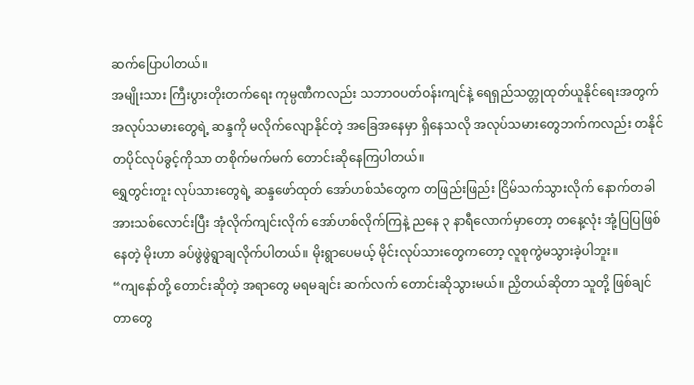ဆက်ပြောပါတယ်။
အမျိုးသား ကြီးပွားတိုးတက်ရေး ကုမ္ပဏီကလည်း သဘာဝပတ်ဝန်းကျင်နဲ့ ရေရှည်သတ္တုထုတ်ယူနိုင်ရေးအတွက် အလုပ်သမားတွေရဲ့ ဆန္ဒကို မလိုက်လျောနိုင်တဲ့ အခြေအနေမှာ ရှိနေသလို အလုပ်သမားတွေဘက်ကလည်း တနိုင်တပိုင်လုပ်ခွင့်ကိုသာ တစိုက်မက်မက် တောင်းဆိုနေကြပါတယ်။
ရွှေတွင်းတူး လုပ်သားတွေရဲ့ ဆန္ဒဖော်ထုတ် အော်ဟစ်သံတွေက တဖြည်းဖြည်း ငြိမ်သက်သွားလိုက် နောက်တခါ အားသစ်လောင်းပြီး အုံလိုက်ကျင်းလိုက် အော်ဟစ်လိုက်ကြနဲ့ ညနေ ၃ နာရီလောက်မှာတော့ တနေ့လုံး အုံ့ပြပြဖြစ်နေတဲ့ မိုးဟာ ခပ်ဖွဲဖွဲရွာချလိုက်ပါတယ်။ မိုးရွာပေမယ့် မိုင်းလုပ်သားတွေကတော့ လူစုကွဲမသွားခဲ့ပါဘူး။
“ကျနော်တို့ တောင်းဆိုတဲ့ အရာတွေ မရမချင်း ဆက်လက် တောင်းဆိုသွားမယ်။ ညှိတယ်ဆိုတာ သူတို့ ဖြစ်ချင်တာတွေ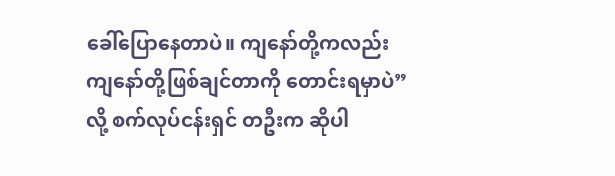ခေါ်ပြောနေတာပဲ။ ကျနော်တို့ကလည်း ကျနော်တို့ဖြစ်ချင်တာကို တောင်းရမှာပဲ” လို့ စက်လုပ်ငန်းရှင် တဦးက ဆိုပါ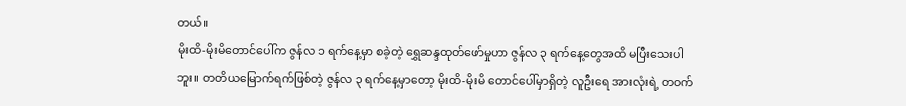တယ်။
မိုးထိ-မိုးမိတောင်ပေါ်က ဇွန်လ ၁ ရက်နေ့မှာ စခဲ့တဲ့ ရွှေဆန္ဒထုတ်ဖော်မှုဟာ ဇွန်လ ၃ ရက်နေ့တွေအထိ မပြီးသေးပါဘူး။ တတိယမြောက်ရက်ဖြစ်တဲ့ ဇွန်လ ၃ ရက်နေ့မှာတော့ မိုးထိ-မိုးမိ တောင်ပေါ်မှာရှိတဲ့ လူဦးရေ အားလုံးရဲ့ တဝက်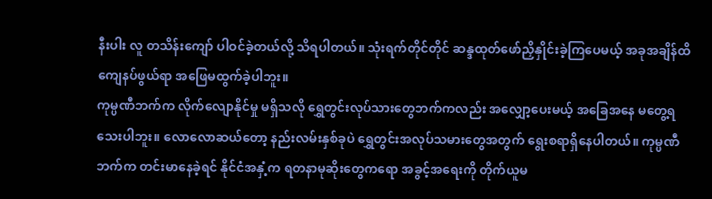နီးပါး လူ တသိန်းကျော် ပါဝင်ခဲ့တယ်လို့ သိရပါတယ်။ သုံးရက်တိုင်တိုင် ဆန္ဒထုတ်ဖော်ညှိနှိုင်းခဲ့ကြပေမယ့် အခုအချိန်ထိ ကျေနပ်ဖွယ်ရာ အဖြေမထွက်ခဲ့ပါဘူး။
ကုမ္ပဏီဘက်က လိုက်လျောနိုင်မှု မရှိသလို ရွှေတွင်းလုပ်သားတွေဘက်ကလည်း အလျှော့ပေးမယ့် အခြေအနေ မတွေ့ရသေးပါဘူး။ လောလောဆယ်တော့ နည်းလမ်းနှစ်ခုပဲ ရွှေတွင်းအလုပ်သမားတွေအတွက် ရွေးစရာရှိနေပါတယ်။ ကုမ္ပဏီဘက်က တင်းမာနေခဲ့ရင် နိုင်ငံအနှံ့က ရတနာမုဆိုးတွေကရော အခွင့်အရေးကို တိုက်ယူမ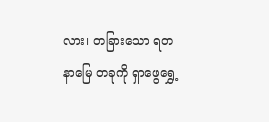လား၊ တခြားသော ရတနာမြေ တခုကို ရှာဖွေရွှေ့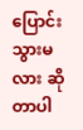ပြောင်းသွားမလား ဆိုတာပါ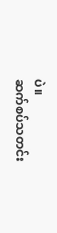ပဲ။
ဆက်စပ်သတင်း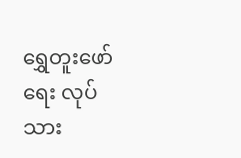ရွှေတူးဖော်ရေး လုပ်သား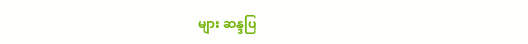များ ဆန္ဒပြ